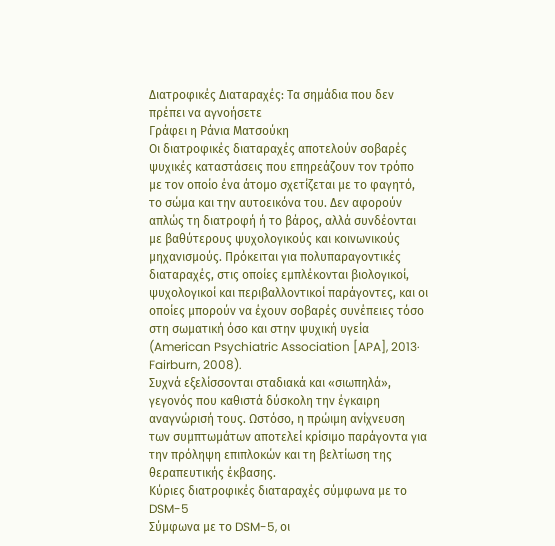Διατροφικές Διαταραχές: Τα σημάδια που δεν πρέπει να αγνοήσετε
Γράφει η Ράνια Ματσούκη
Οι διατροφικές διαταραχές αποτελούν σοβαρές ψυχικές καταστάσεις που επηρεάζουν τον τρόπο με τον οποίο ένα άτομο σχετίζεται με το φαγητό, το σώμα και την αυτοεικόνα του. Δεν αφορούν απλώς τη διατροφή ή το βάρος, αλλά συνδέονται με βαθύτερους ψυχολογικούς και κοινωνικούς μηχανισμούς. Πρόκειται για πολυπαραγοντικές διαταραχές, στις οποίες εμπλέκονται βιολογικοί, ψυχολογικοί και περιβαλλοντικοί παράγοντες, και οι οποίες μπορούν να έχουν σοβαρές συνέπειες τόσο στη σωματική όσο και στην ψυχική υγεία (American Psychiatric Association [APA], 2013· Fairburn, 2008).
Συχνά εξελίσσονται σταδιακά και «σιωπηλά», γεγονός που καθιστά δύσκολη την έγκαιρη αναγνώρισή τους. Ωστόσο, η πρώιμη ανίχνευση των συμπτωμάτων αποτελεί κρίσιμο παράγοντα για την πρόληψη επιπλοκών και τη βελτίωση της θεραπευτικής έκβασης.
Κύριες διατροφικές διαταραχές σύμφωνα με το DSM-5
Σύμφωνα με το DSM-5, οι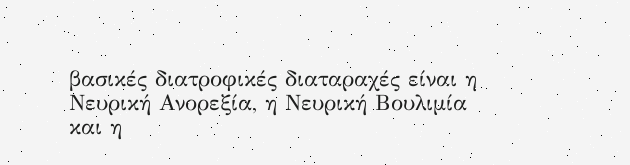βασικές διατροφικές διαταραχές είναι η Νευρική Ανορεξία, η Νευρική Βουλιμία και η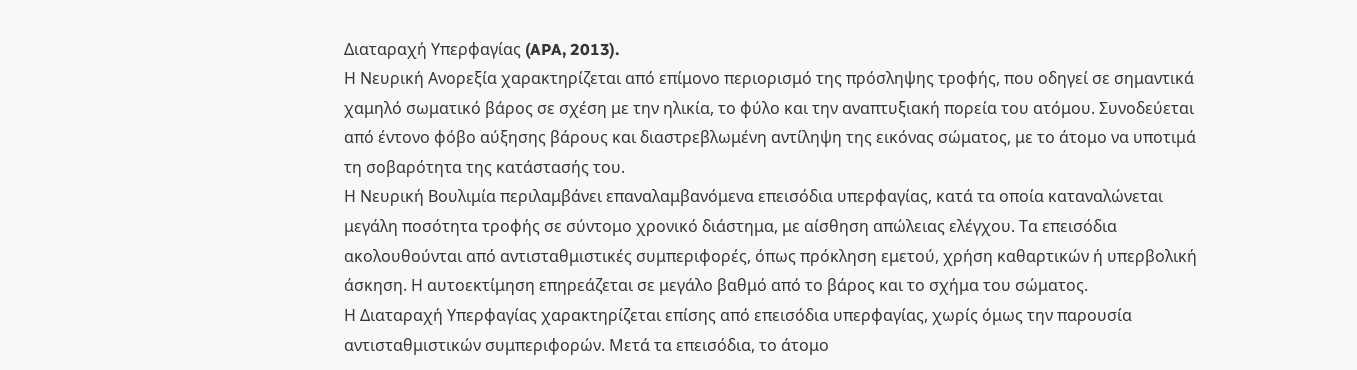Διαταραχή Υπερφαγίας (APA, 2013).
Η Νευρική Ανορεξία χαρακτηρίζεται από επίμονο περιορισμό της πρόσληψης τροφής, που οδηγεί σε σημαντικά χαμηλό σωματικό βάρος σε σχέση με την ηλικία, το φύλο και την αναπτυξιακή πορεία του ατόμου. Συνοδεύεται από έντονο φόβο αύξησης βάρους και διαστρεβλωμένη αντίληψη της εικόνας σώματος, με το άτομο να υποτιμά τη σοβαρότητα της κατάστασής του.
Η Νευρική Βουλιμία περιλαμβάνει επαναλαμβανόμενα επεισόδια υπερφαγίας, κατά τα οποία καταναλώνεται μεγάλη ποσότητα τροφής σε σύντομο χρονικό διάστημα, με αίσθηση απώλειας ελέγχου. Τα επεισόδια ακολουθούνται από αντισταθμιστικές συμπεριφορές, όπως πρόκληση εμετού, χρήση καθαρτικών ή υπερβολική άσκηση. Η αυτοεκτίμηση επηρεάζεται σε μεγάλο βαθμό από το βάρος και το σχήμα του σώματος.
Η Διαταραχή Υπερφαγίας χαρακτηρίζεται επίσης από επεισόδια υπερφαγίας, χωρίς όμως την παρουσία αντισταθμιστικών συμπεριφορών. Μετά τα επεισόδια, το άτομο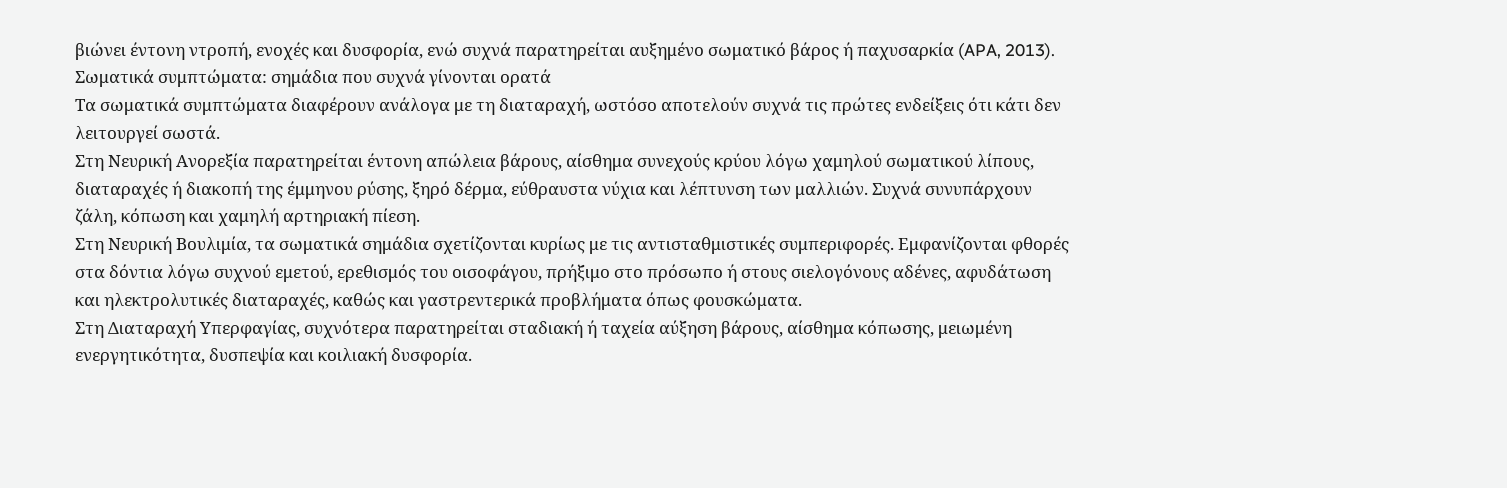βιώνει έντονη ντροπή, ενοχές και δυσφορία, ενώ συχνά παρατηρείται αυξημένο σωματικό βάρος ή παχυσαρκία (APA, 2013).
Σωματικά συμπτώματα: σημάδια που συχνά γίνονται ορατά
Τα σωματικά συμπτώματα διαφέρουν ανάλογα με τη διαταραχή, ωστόσο αποτελούν συχνά τις πρώτες ενδείξεις ότι κάτι δεν λειτουργεί σωστά.
Στη Νευρική Ανορεξία παρατηρείται έντονη απώλεια βάρους, αίσθημα συνεχούς κρύου λόγω χαμηλού σωματικού λίπους, διαταραχές ή διακοπή της έμμηνου ρύσης, ξηρό δέρμα, εύθραυστα νύχια και λέπτυνση των μαλλιών. Συχνά συνυπάρχουν ζάλη, κόπωση και χαμηλή αρτηριακή πίεση.
Στη Νευρική Βουλιμία, τα σωματικά σημάδια σχετίζονται κυρίως με τις αντισταθμιστικές συμπεριφορές. Εμφανίζονται φθορές στα δόντια λόγω συχνού εμετού, ερεθισμός του οισοφάγου, πρήξιμο στο πρόσωπο ή στους σιελογόνους αδένες, αφυδάτωση και ηλεκτρολυτικές διαταραχές, καθώς και γαστρεντερικά προβλήματα όπως φουσκώματα.
Στη Διαταραχή Υπερφαγίας, συχνότερα παρατηρείται σταδιακή ή ταχεία αύξηση βάρους, αίσθημα κόπωσης, μειωμένη ενεργητικότητα, δυσπεψία και κοιλιακή δυσφορία.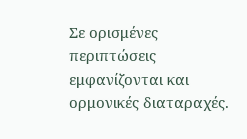Σε ορισμένες περιπτώσεις εμφανίζονται και ορμονικές διαταραχές.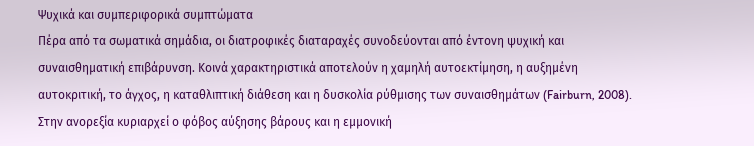Ψυχικά και συμπεριφορικά συμπτώματα
Πέρα από τα σωματικά σημάδια, οι διατροφικές διαταραχές συνοδεύονται από έντονη ψυχική και συναισθηματική επιβάρυνση. Κοινά χαρακτηριστικά αποτελούν η χαμηλή αυτοεκτίμηση, η αυξημένη αυτοκριτική, το άγχος, η καταθλιπτική διάθεση και η δυσκολία ρύθμισης των συναισθημάτων (Fairburn, 2008).
Στην ανορεξία κυριαρχεί ο φόβος αύξησης βάρους και η εμμονική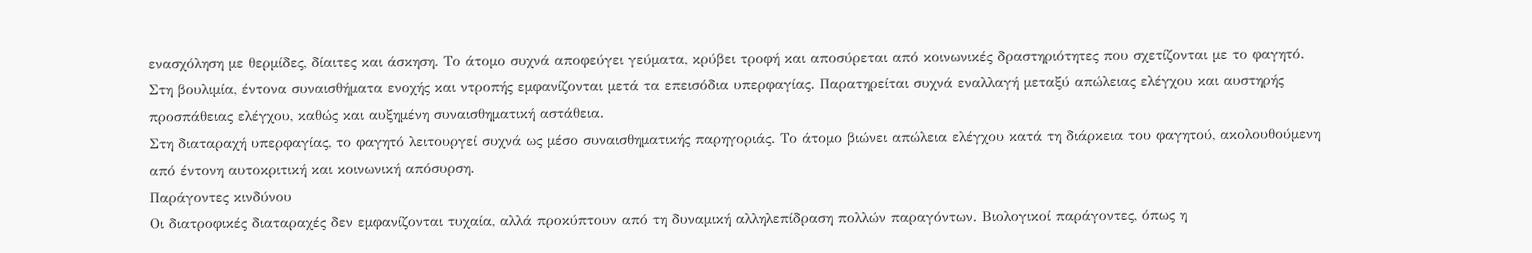ενασχόληση με θερμίδες, δίαιτες και άσκηση. Το άτομο συχνά αποφεύγει γεύματα, κρύβει τροφή και αποσύρεται από κοινωνικές δραστηριότητες που σχετίζονται με το φαγητό.
Στη βουλιμία, έντονα συναισθήματα ενοχής και ντροπής εμφανίζονται μετά τα επεισόδια υπερφαγίας. Παρατηρείται συχνά εναλλαγή μεταξύ απώλειας ελέγχου και αυστηρής προσπάθειας ελέγχου, καθώς και αυξημένη συναισθηματική αστάθεια.
Στη διαταραχή υπερφαγίας, το φαγητό λειτουργεί συχνά ως μέσο συναισθηματικής παρηγοριάς. Το άτομο βιώνει απώλεια ελέγχου κατά τη διάρκεια του φαγητού, ακολουθούμενη από έντονη αυτοκριτική και κοινωνική απόσυρση.
Παράγοντες κινδύνου
Οι διατροφικές διαταραχές δεν εμφανίζονται τυχαία, αλλά προκύπτουν από τη δυναμική αλληλεπίδραση πολλών παραγόντων. Βιολογικοί παράγοντες, όπως η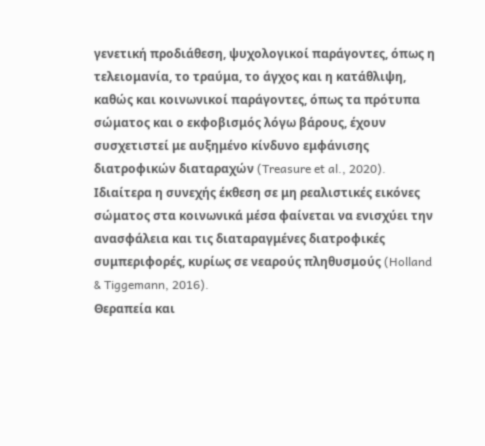γενετική προδιάθεση, ψυχολογικοί παράγοντες, όπως η τελειομανία, το τραύμα, το άγχος και η κατάθλιψη, καθώς και κοινωνικοί παράγοντες, όπως τα πρότυπα σώματος και ο εκφοβισμός λόγω βάρους, έχουν συσχετιστεί με αυξημένο κίνδυνο εμφάνισης διατροφικών διαταραχών (Treasure et al., 2020).
Ιδιαίτερα η συνεχής έκθεση σε μη ρεαλιστικές εικόνες σώματος στα κοινωνικά μέσα φαίνεται να ενισχύει την ανασφάλεια και τις διαταραγμένες διατροφικές συμπεριφορές, κυρίως σε νεαρούς πληθυσμούς (Holland & Tiggemann, 2016).
Θεραπεία και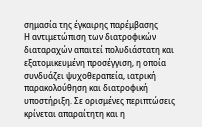σημασία της έγκαιρης παρέμβασης
Η αντιμετώπιση των διατροφικών διαταραχών απαιτεί πολυδιάστατη και εξατομικευμένη προσέγγιση, η οποία συνδυάζει ψυχοθεραπεία, ιατρική παρακολούθηση και διατροφική υποστήριξη. Σε ορισμένες περιπτώσεις κρίνεται απαραίτητη και η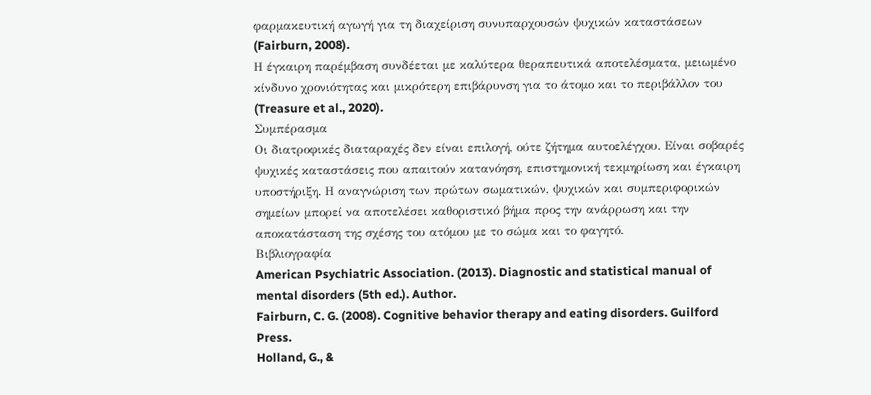φαρμακευτική αγωγή για τη διαχείριση συνυπαρχουσών ψυχικών καταστάσεων (Fairburn, 2008).
Η έγκαιρη παρέμβαση συνδέεται με καλύτερα θεραπευτικά αποτελέσματα, μειωμένο κίνδυνο χρονιότητας και μικρότερη επιβάρυνση για το άτομο και το περιβάλλον του (Treasure et al., 2020).
Συμπέρασμα
Οι διατροφικές διαταραχές δεν είναι επιλογή, ούτε ζήτημα αυτοελέγχου. Είναι σοβαρές ψυχικές καταστάσεις που απαιτούν κατανόηση, επιστημονική τεκμηρίωση και έγκαιρη υποστήριξη. Η αναγνώριση των πρώτων σωματικών, ψυχικών και συμπεριφορικών σημείων μπορεί να αποτελέσει καθοριστικό βήμα προς την ανάρρωση και την αποκατάσταση της σχέσης του ατόμου με το σώμα και το φαγητό.
Βιβλιογραφία
American Psychiatric Association. (2013). Diagnostic and statistical manual of mental disorders (5th ed.). Author.
Fairburn, C. G. (2008). Cognitive behavior therapy and eating disorders. Guilford Press.
Holland, G., &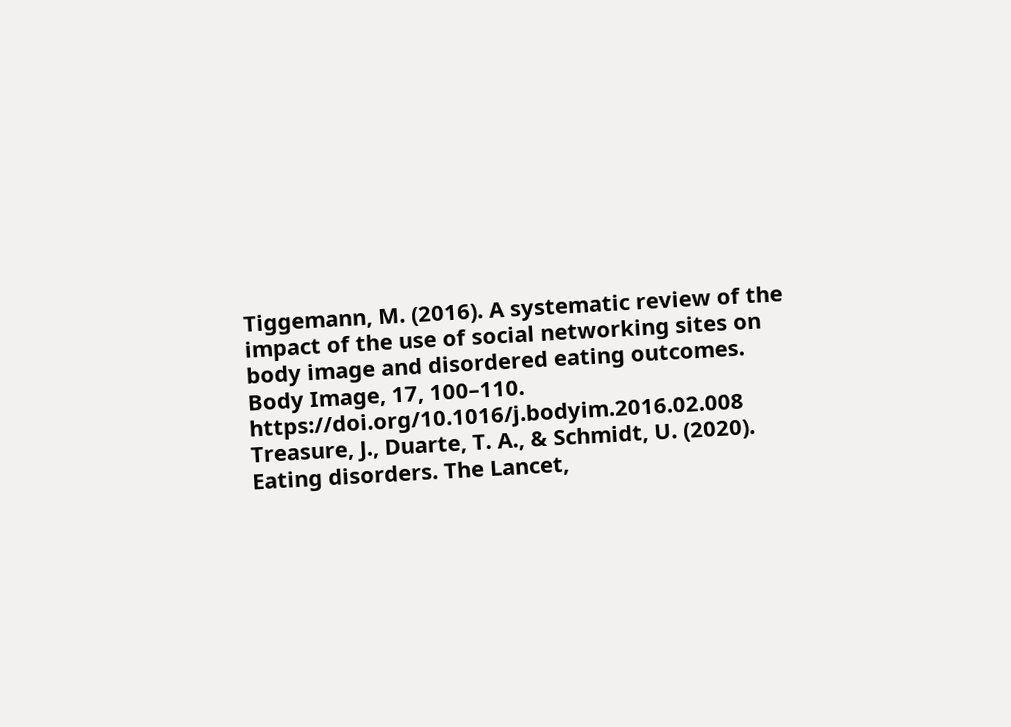Tiggemann, M. (2016). A systematic review of the impact of the use of social networking sites on body image and disordered eating outcomes. Body Image, 17, 100–110. https://doi.org/10.1016/j.bodyim.2016.02.008
Treasure, J., Duarte, T. A., & Schmidt, U. (2020). Eating disorders. The Lancet,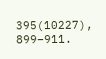395(10227), 899–911.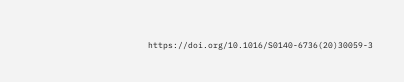https://doi.org/10.1016/S0140-6736(20)30059-3